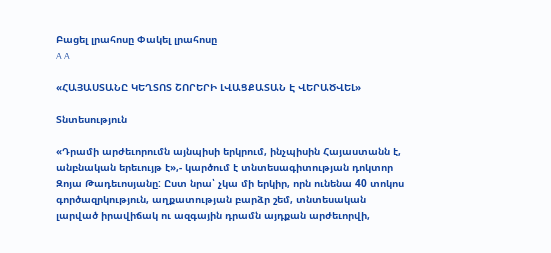Բացել լրահոսը Փակել լրահոսը
A A

«ՀԱՅԱՍՏԱՆԸ ԿԵՂՏՈՏ ՇՈՐԵՐԻ ԼՎԱՑՔԱՏԱՆ Է ՎԵՐԱԾՎԵԼ»

Տնտեսություն

«Դրամի արժեւորումն այնպիսի երկրում, ինչպիսին Հայաստանն է, անբնական երեւույթ է»,- կարծում է տնտեսագիտության դոկտոր Զոյա Թադեւոսյանը: Ըստ նրա՝ չկա մի երկիր, որն ունենա 40 տոկոս գործազրկություն, աղքատության բարձր շեմ, տնտեսական լարված իրավիճակ ու ազգային դրամն այդքան արժեւորվի,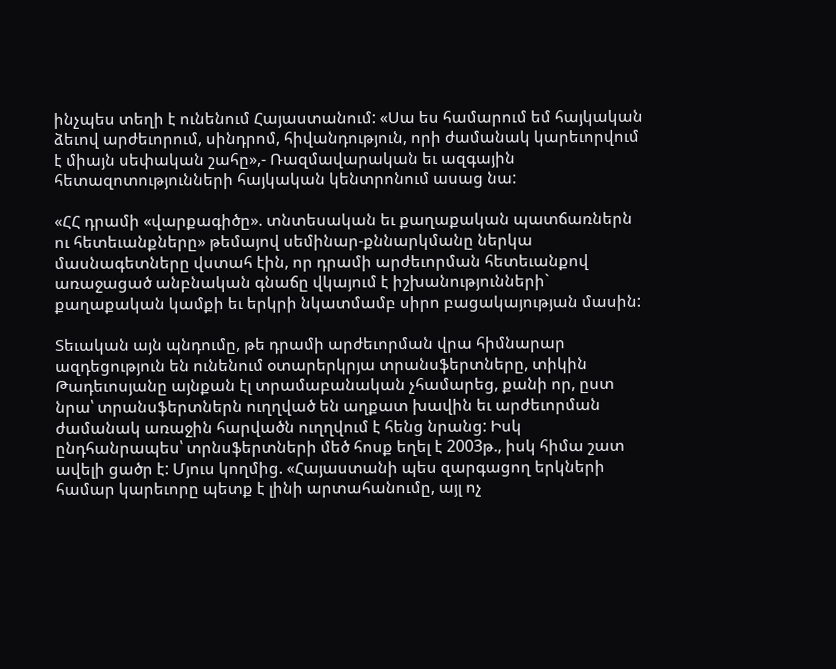ինչպես տեղի է ունենում Հայաստանում: «Սա ես համարում եմ հայկական ձեւով արժեւորում, սինդրոմ, հիվանդություն, որի ժամանակ կարեւորվում է միայն սեփական շահը»,- Ռազմավարական եւ ազգային հետազոտությունների հայկական կենտրոնում ասաց նա:

«ՀՀ դրամի «վարքագիծը». տնտեսական եւ քաղաքական պատճառներն ու հետեւանքները» թեմայով սեմինար-քննարկմանը ներկա մասնագետները վստահ էին, որ դրամի արժեւորման հետեւանքով առաջացած անբնական գնաճը վկայում է իշխանությունների` քաղաքական կամքի եւ երկրի նկատմամբ սիրո բացակայության մասին:

Տեւական այն պնդումը, թե դրամի արժեւորման վրա հիմնարար ազդեցություն են ունենում օտարերկրյա տրանսֆերտները, տիկին Թադեւոսյանը այնքան էլ տրամաբանական չհամարեց, քանի որ, ըստ նրա՝ տրանսֆերտներն ուղղված են աղքատ խավին եւ արժեւորման ժամանակ առաջին հարվածն ուղղվում է հենց նրանց: Իսկ ընդհանրապես՝ տրնսֆերտների մեծ հոսք եղել է 2003թ., իսկ հիմա շատ ավելի ցածր է: Մյուս կողմից. «Հայաստանի պես զարգացող երկների համար կարեւորը պետք է լինի արտահանումը, այլ ոչ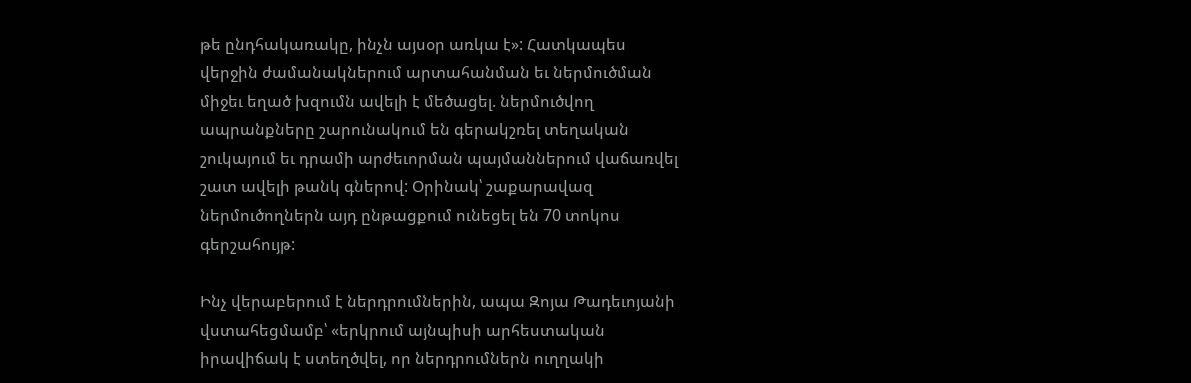թե ընդհակառակը, ինչն այսօր առկա է»: Հատկապես վերջին ժամանակներում արտահանման եւ ներմուծման միջեւ եղած խզումն ավելի է մեծացել. ներմուծվող ապրանքները շարունակում են գերակշռել տեղական շուկայում եւ դրամի արժեւորման պայմաններում վաճառվել շատ ավելի թանկ գներով: Օրինակ՝ շաքարավազ ներմուծողներն այդ ընթացքում ունեցել են 70 տոկոս գերշահույթ:

Ինչ վերաբերում է ներդրումներին, ապա Զոյա Թադեւոյանի վստահեցմամբ՝ «երկրում այնպիսի արհեստական իրավիճակ է ստեղծվել, որ ներդրումներն ուղղակի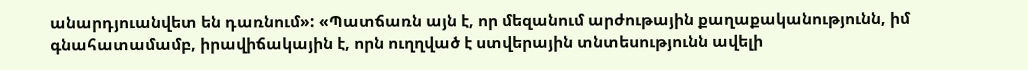անարդյուանվետ են դառնում»: «Պատճառն այն է, որ մեզանում արժութային քաղաքականությունն, իմ գնահատամամբ, իրավիճակային է, որն ուղղված է ստվերային տնտեսությունն ավելի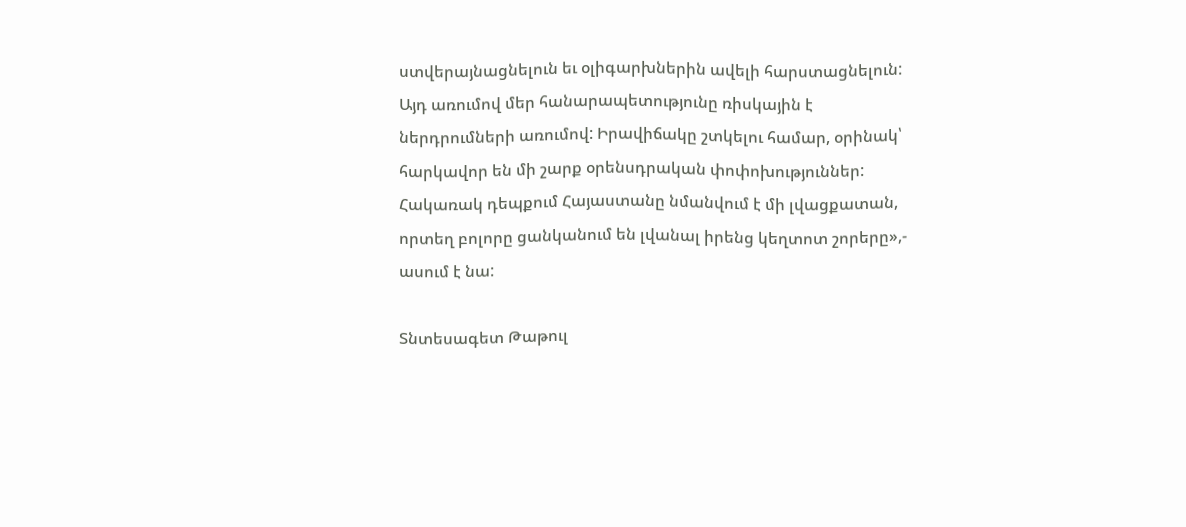ստվերայնացնելուն եւ օլիգարխներին ավելի հարստացնելուն: Այդ առումով մեր հանարապետությունը ռիսկային է ներդրումների առումով: Իրավիճակը շտկելու համար, օրինակ՝ հարկավոր են մի շարք օրենսդրական փոփոխություններ: Հակառակ դեպքում Հայաստանը նմանվում է մի լվացքատան, որտեղ բոլորը ցանկանում են լվանալ իրենց կեղտոտ շորերը»,- ասում է նա:

Տնտեսագետ Թաթուլ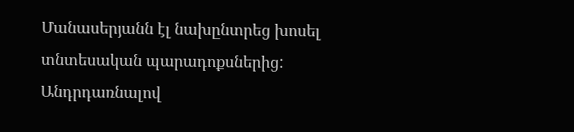Մանասերյանն էլ նախընտրեց խոսել տնտեսական պարադոքսներից: Անդրդառնալով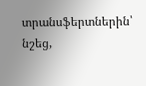տրանսֆերտներին՝ նշեց,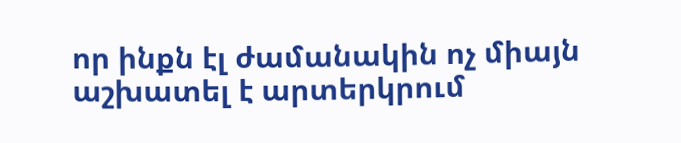որ ինքն էլ ժամանակին ոչ միայն աշխատել է արտերկրում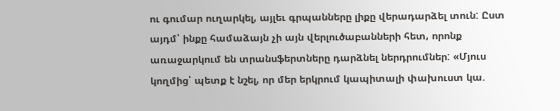ու գումար ուղարկել, այլեւ գրպանները լիքը վերադարձել տուն: Ըստ այդմ՝ ինքը համաձայն չի այն վերլուծաբանների հետ, որոնք առաջարկում են տրանսֆերտները դարձնել ներդրումներ: «Մյուս կողմից՝ պետք է նշել, որ մեր երկրում կապիտալի փախուստ կա.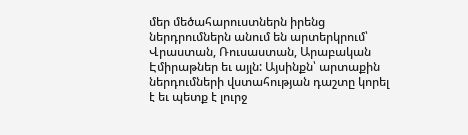մեր մեծահարուստներն իրենց ներդրումներն անում են արտերկրում՝ Վրաստան, Ռուսաստան, Արաբական Էմիրաթներ եւ այլն: Այսինքն՝ արտաքին ներդումների վստահության դաշտը կորել է եւ պետք է լուրջ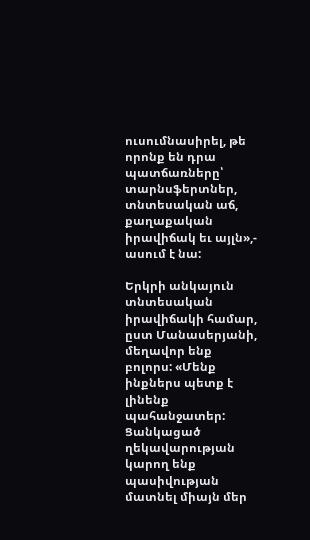ուսումնասիրել, թե որոնք են դրա պատճառները՝ տարնսֆերտներ, տնտեսական աճ, քաղաքական իրավիճակ եւ այլն»,- ասում է նա:

Երկրի անկայուն տնտեսական իրավիճակի համար, ըստ Մանասերյանի, մեղավոր ենք բոլորս: «Մենք ինքներս պետք է լինենք պահանջատեր: Ցանկացած ղեկավարության կարող ենք պասիվության մատնել միայն մեր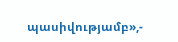պասիվությամբ»,-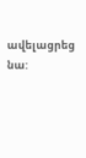ավելացրեց նա: